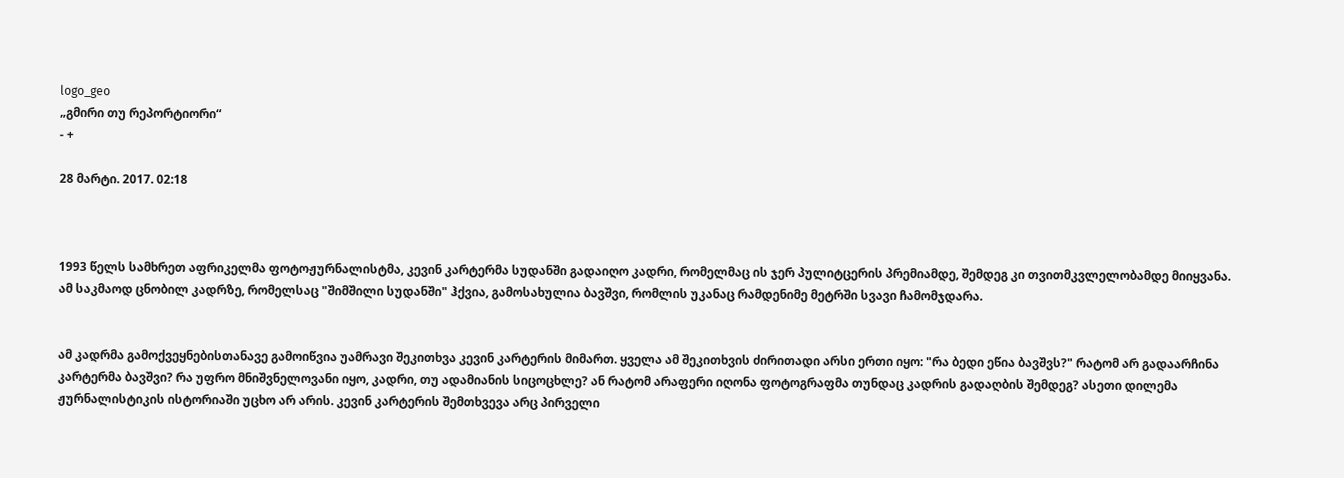logo_geo
„გმირი თუ რეპორტიორი“
- +

28 მარტი. 2017. 02:18



1993 წელს სამხრეთ აფრიკელმა ფოტოჟურნალისტმა, კევინ კარტერმა სუდანში გადაიღო კადრი, რომელმაც ის ჯერ პულიტცერის პრემიამდე, შემდეგ კი თვითმკვლელობამდე მიიყვანა. ამ საკმაოდ ცნობილ კადრზე, რომელსაც "შიმშილი სუდანში" ჰქვია, გამოსახულია ბავშვი, რომლის უკანაც რამდენიმე მეტრში სვავი ჩამომჯდარა.


ამ კადრმა გამოქვეყნებისთანავე გამოიწვია უამრავი შეკითხვა კევინ კარტერის მიმართ. ყველა ამ შეკითხვის ძირითადი არსი ერთი იყო: "რა ბედი ეწია ბავშვს?" რატომ არ გადაარჩინა კარტერმა ბავშვი? რა უფრო მნიშვნელოვანი იყო, კადრი, თუ ადამიანის სიცოცხლე? ან რატომ არაფერი იღონა ფოტოგრაფმა თუნდაც კადრის გადაღბის შემდეგ? ასეთი დილემა ჟურნალისტიკის ისტორიაში უცხო არ არის. კევინ კარტერის შემთხვევა არც პირველი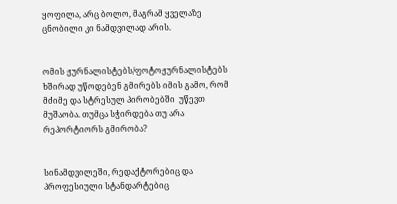ყოფილა, არც ბოლო, მაგრამ ყველაზე ცნობილი კი ნამდვილად არის.


ომის ჟურნალისტებს/ფოტოჟურნალისტებს ხშირად უწოდებენ გმირებს იმის გამო, რომ მძიმე და სტრესულ პირობებში  უწევთ მუშაობა. თუმცა სჭირდება თუ არა რეპორტიორს გმირობა?


სინამდვილეში, რედაქტორებიც და პროფესიული სტანდარტებიც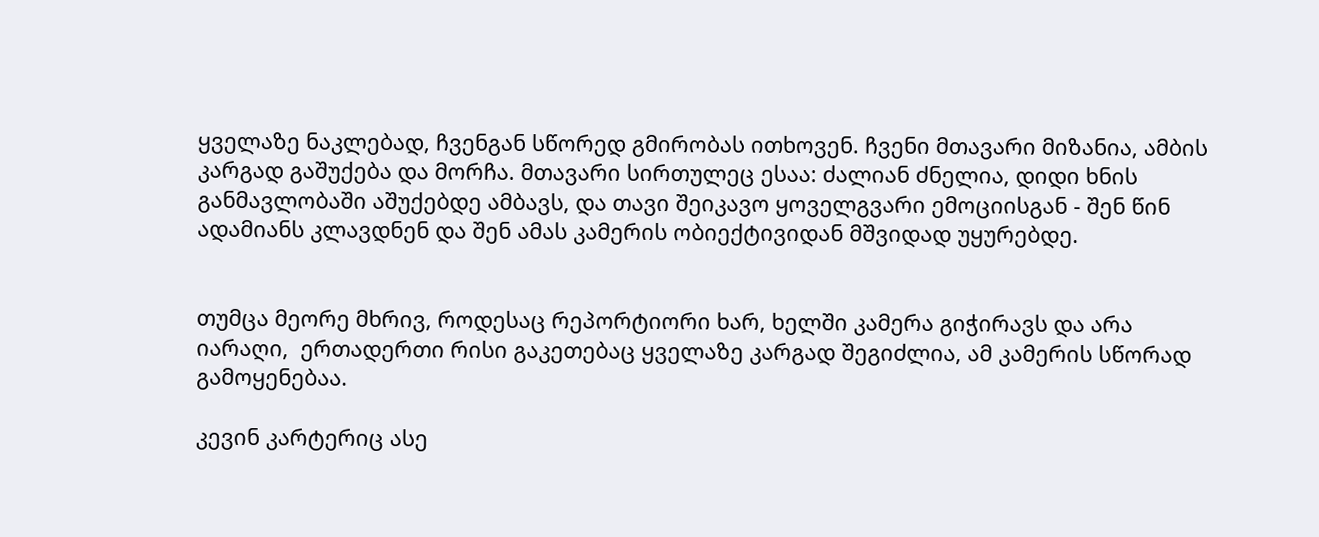ყველაზე ნაკლებად, ჩვენგან სწორედ გმირობას ითხოვენ. ჩვენი მთავარი მიზანია, ამბის კარგად გაშუქება და მორჩა. მთავარი სირთულეც ესაა: ძალიან ძნელია, დიდი ხნის განმავლობაში აშუქებდე ამბავს, და თავი შეიკავო ყოველგვარი ემოციისგან - შენ წინ ადამიანს კლავდნენ და შენ ამას კამერის ობიექტივიდან მშვიდად უყურებდე.


თუმცა მეორე მხრივ, როდესაც რეპორტიორი ხარ, ხელში კამერა გიჭირავს და არა იარაღი,  ერთადერთი რისი გაკეთებაც ყველაზე კარგად შეგიძლია, ამ კამერის სწორად გამოყენებაა.

კევინ კარტერიც ასე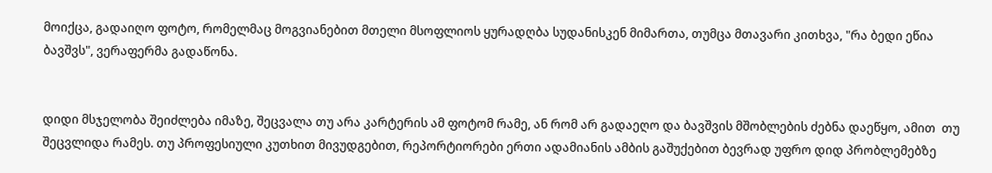მოიქცა, გადაიღო ფოტო, რომელმაც მოგვიანებით მთელი მსოფლიოს ყურადღბა სუდანისკენ მიმართა, თუმცა მთავარი კითხვა, "რა ბედი ეწია ბავშვს", ვერაფერმა გადაწონა.


დიდი მსჯელობა შეიძლება იმაზე, შეცვალა თუ არა კარტერის ამ ფოტომ რამე, ან რომ არ გადაეღო და ბავშვის მშობლების ძებნა დაეწყო, ამით  თუ შეცვლიდა რამეს. თუ პროფესიული კუთხით მივუდგებით, რეპორტიორები ერთი ადამიანის ამბის გაშუქებით ბევრად უფრო დიდ პრობლემებზე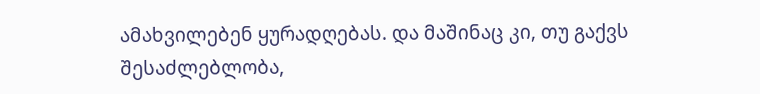ამახვილებენ ყურადღებას. და მაშინაც კი, თუ გაქვს შესაძლებლობა,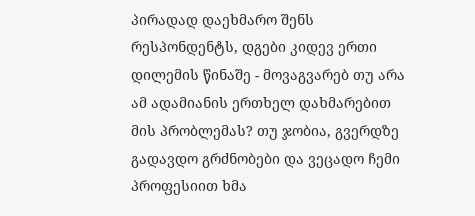პირადად დაეხმარო შენს რესპონდენტს, დგები კიდევ ერთი დილემის წინაშე - მოვაგვარებ თუ არა ამ ადამიანის ერთხელ დახმარებით მის პრობლემას? თუ ჯობია, გვერდზე გადავდო გრძნობები და ვეცადო ჩემი პროფესიით ხმა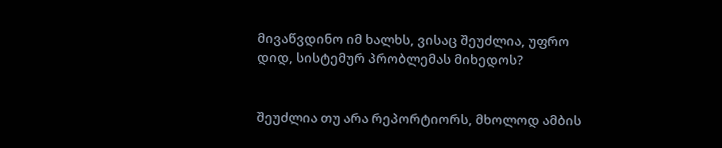მივაწვდინო იმ ხალხს, ვისაც შეუძლია, უფრო დიდ, სისტემურ პრობლემას მიხედოს?


შეუძლია თუ არა რეპორტიორს, მხოლოდ ამბის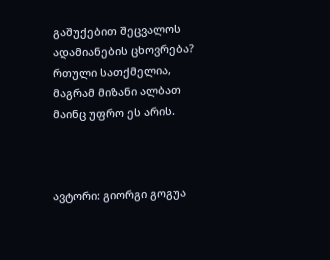გაშუქებით შეცვალოს ადამიანების ცხოვრება? რთული სათქმელია, მაგრამ მიზანი ალბათ მაინც უფრო ეს არის.



ავტორი: გიორგი გოგუა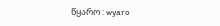წყარო : wyaro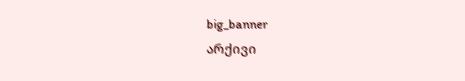big_banner
არქივი